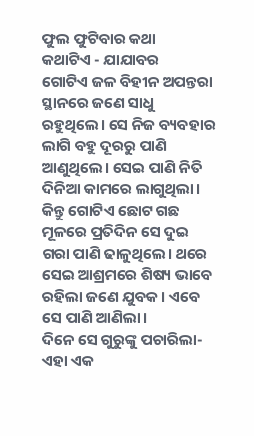ଫୁଲ ଫୁଟିବାର କଥା
କଥାଟିଏ - ଯାଯାବର
ଗୋଟିଏ ଜଳ ବିହୀନ ଅପନ୍ତରା ସ୍ଥାନରେ ଜଣେ ସାଧୁ ରହୁଥିଲେ। ସେ ନିଜ ବ୍ୟବହାର ଲାଗି ବହୁ ଦୂରରୁ ପାଣି ଆଣୁଥିଲେ। ସେଇ ପାଣି ନିତି ଦିନିଆ କାମରେ ଲାଗୁଥିଲା। କିନ୍ତୁ ଗୋଟିଏ ଛୋଟ ଗଛ ମୂଳରେ ପ୍ରତିଦିନ ସେ ଦୁଇ ଗରା ପାଣି ଢାଳୁଥିଲେ। ଥରେ ସେଇ ଆଶ୍ରମରେ ଶିଷ୍ୟ ଭାବେ ରହିଲା ଜଣେ ଯୁବକ। ଏବେ ସେ ପାଣି ଆଣିଲା।
ଦିନେ ସେ ଗୁରୁଙ୍କୁ ପଚାରିଲା- ଏହା ଏକ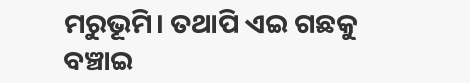ମରୁଭୂମି। ତଥାପି ଏଇ ଗଛକୁ ବଞ୍ଚାଇ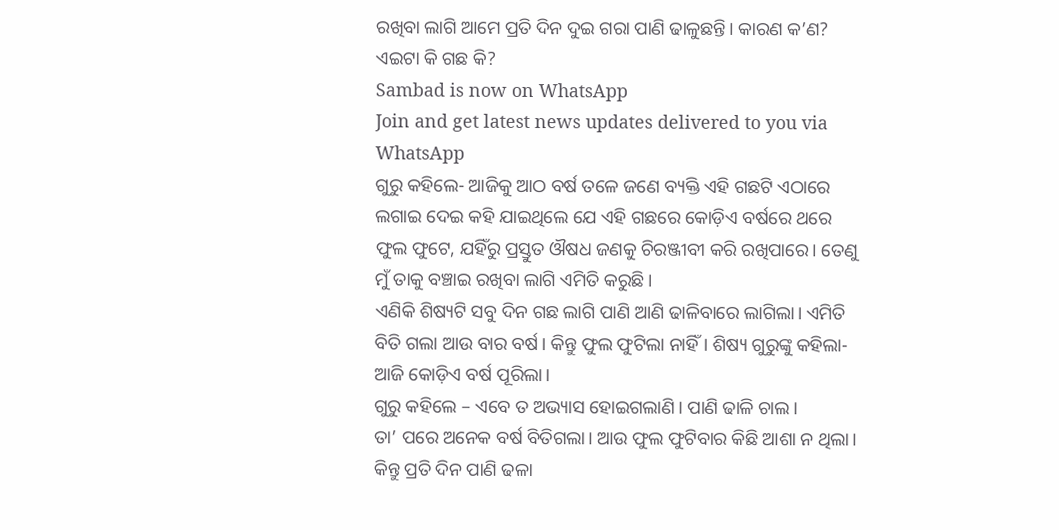ରଖିବା ଲାଗି ଆମେ ପ୍ରତି ଦିନ ଦୁଇ ଗରା ପାଣି ଢାଳୁଛନ୍ତି। କାରଣ କ’ଣ? ଏଇଟା କି ଗଛ କି?
Sambad is now on WhatsApp
Join and get latest news updates delivered to you via WhatsApp
ଗୁରୁ କହିଲେ- ଆଜିକୁ ଆଠ ବର୍ଷ ତଳେ ଜଣେ ବ୍ୟକ୍ତି ଏହି ଗଛଟି ଏଠାରେ ଲଗାଇ ଦେଇ କହି ଯାଇଥିଲେ ଯେ ଏହି ଗଛରେ କୋଡ଼ିଏ ବର୍ଷରେ ଥରେ ଫୁଲ ଫୁଟେ, ଯହିଁରୁ ପ୍ରସ୍ତୁତ ଔଷଧ ଜଣକୁ ଚିରଞ୍ଜୀବୀ କରି ରଖିପାରେ। ତେଣୁ ମୁଁ ତାକୁ ବଞ୍ଚାଇ ରଖିବା ଲାଗି ଏମିତି କରୁଛି।
ଏଣିକି ଶିଷ୍ୟଟି ସବୁ ଦିନ ଗଛ ଲାଗି ପାଣି ଆଣି ଢାଳିବାରେ ଲାଗିଲା। ଏମିତି ବିତି ଗଲା ଆଉ ବାର ବର୍ଷ। କିନ୍ତୁ ଫୁଲ ଫୁଟିଲା ନାହିଁ। ଶିଷ୍ୟ ଗୁରୁଙ୍କୁ କହିଲା- ଆଜି କୋଡ଼ିଏ ବର୍ଷ ପୂରିଲା।
ଗୁରୁ କହିଲେ – ଏବେ ତ ଅଭ୍ୟାସ ହୋଇଗଲାଣି। ପାଣି ଢାଳି ଚାଲ।
ତା’ ପରେ ଅନେକ ବର୍ଷ ବିତିଗଲା। ଆଉ ଫୁଲ ଫୁଟିବାର କିଛି ଆଶା ନ ଥିଲା। କିନ୍ତୁ ପ୍ରତି ଦିନ ପାଣି ଢଳା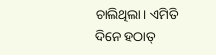ଚାଲିଥିଲା। ଏମିତି ଦିନେ ହଠାତ୍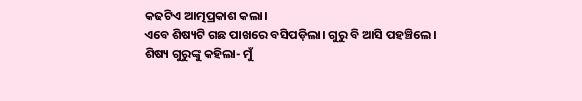କଢଟିଏ ଆତ୍ମପ୍ରକାଶ କଲା।
ଏବେ ଶିଷ୍ୟଟି ଗଛ ପାଖରେ ବସିପଡ଼ିଲା। ଗୁରୁ ବି ଆସି ପହଞ୍ଚିଲେ।
ଶିଷ୍ୟ ଗୁରୁଙ୍କୁ କହିଲା- ମୁଁ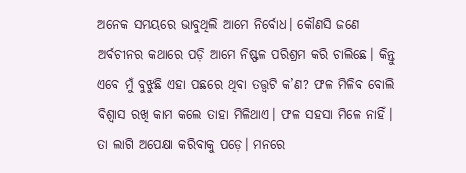ଅନେକ ସମୟରେ ଭାବୁଥିଲି ଆମେ ନିର୍ବୋଧ। କୌଣସି ଜଣେ ଅର୍ବଚୀନର କଥାରେ ପଡ଼ି ଆମେ ନିଷ୍ଫଳ ପରିଶ୍ରମ କରି ଚାଲିଛେ। କିନ୍ତୁ ଏବେ ମୁଁ ବୁଝୁଛି ଏହା ପଛରେ ଥିବା ତତ୍ତ୍ବଟି କ’ଣ? ଫଳ ମିଳିବ ବୋଲି ବିଶ୍ବାସ ରଖି କାମ କଲେ ତାହା ମିଳିଥାଏ। ଫଳ ସହସା ମିଳେ ନାହିଁ। ତା ଲାଗି ଅପେକ୍ଷା କରିବାକୁ ପଡ଼େ। ମନରେ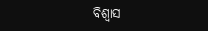ବିଶ୍ବାସ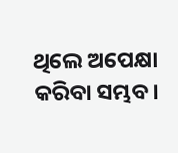ଥିଲେ ଅପେକ୍ଷା କରିବା ସମ୍ଭବ।